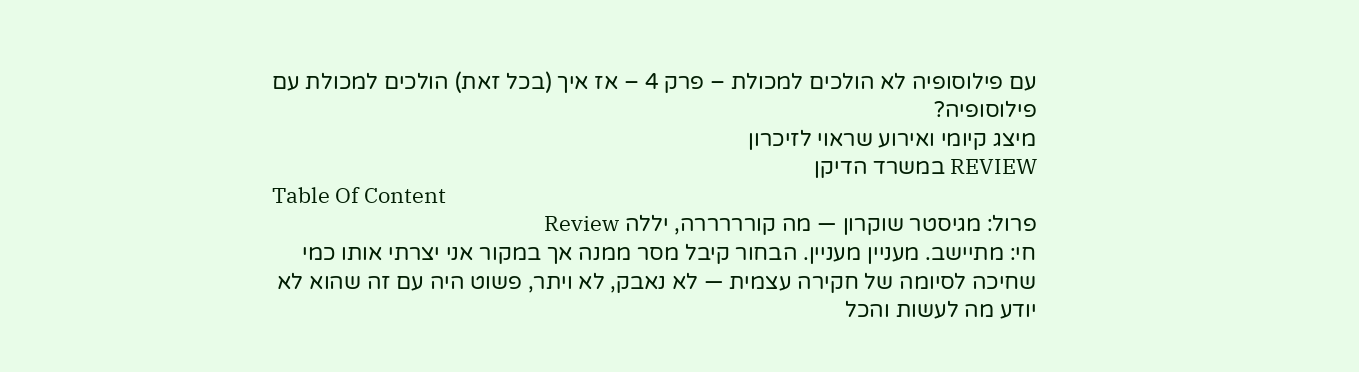עם פילוסופיה לא הולכים למכולת – פרק 4 – אז איך (בכל זאת) הולכים למכולת עם פילוסופיה?
מיצג קיומי ואירוע שראוי לזיכרון
REVIEW במשרד הדיקן
Table Of Content
פרול: מגיסטר שוקרון — מה קורררררה, יללה Review
חי: מתיישב. מעניין מעניין. הבחור קיבל מסר ממנה אך במקור אני יצרתי אותו כמי שחיכה לסיומה של חקירה עצמית — לא נאבק, לא ויתר, פשוט היה עם זה שהוא לא יודע מה לעשות והכל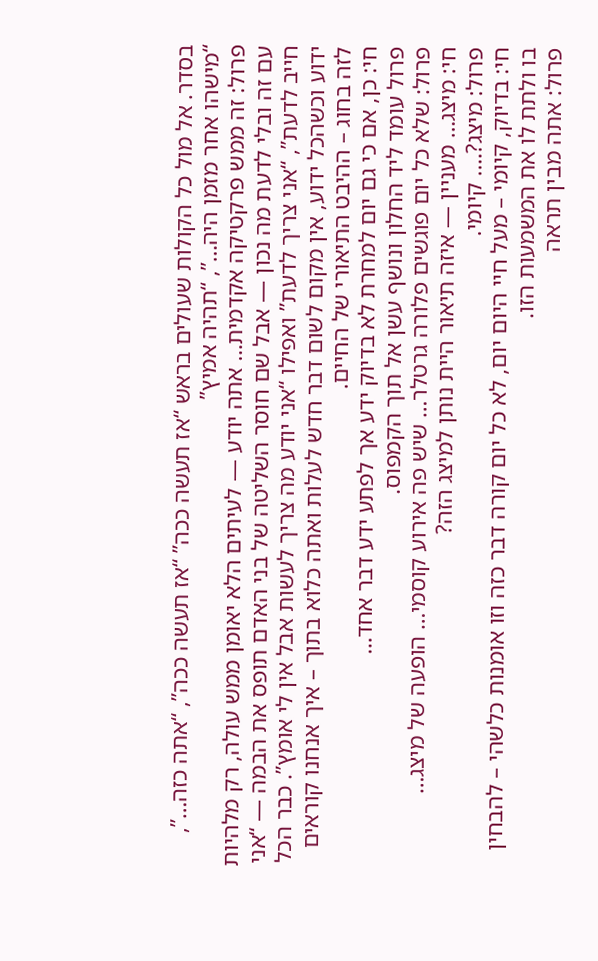בסדר. אל מול כל הקולות שעולים בראש “אז תעשה ככה” “אז תעשה ככה”, “אתה כזה…”, “מישהו אחר מזמן היה…”, “תהיה אמיץ”
פרול: זה ממש פרקטיקה אקדמית… אתה יודע — לעיתים הלא יאומן ממש עולה, רק מלהיות עם זה ובלי לדעת מה נכון — אבל שם חוסר השליטה של בני האדם תופס את הבמה — “אני חייב לדעת”, “אני צריך לדעת” ואפילו “אני יודע מה צריך לעשות אבל אין לי אומץ”. כבר הכל ידוע וכשהכל ידוע, אין מקום לשום דבר חדש לעלות ואתה כלוא בתוך – איך אנחנו קוראים לזה בחוג – ההיבט התיאורי של החיים.
חי: כן, אם כי גם יום למחרת לא בדיוק ידע אך לפתע ידע דבר אחד…
פרול עומד ליד החלון ונושף עשן אל תוך הקמפוס.
פרול: שלא כל יום פוגשים פלורה גרטלר… שיש פה אירוע קוסמי… הופעה של מיצג…
חי: מיצג… מעניין — איזה תיאור היית נותן למיצג הזה?
פרול: מיצג?…. קיומי.
חי: בדיוק, קיומי – מעל חיי היום יום, לא כל יום קורה דבר כזה וזו אומנות כלשהי – להבחין בו ולתת לו את המשמעות הזו.
פרול: אתה מבין תראה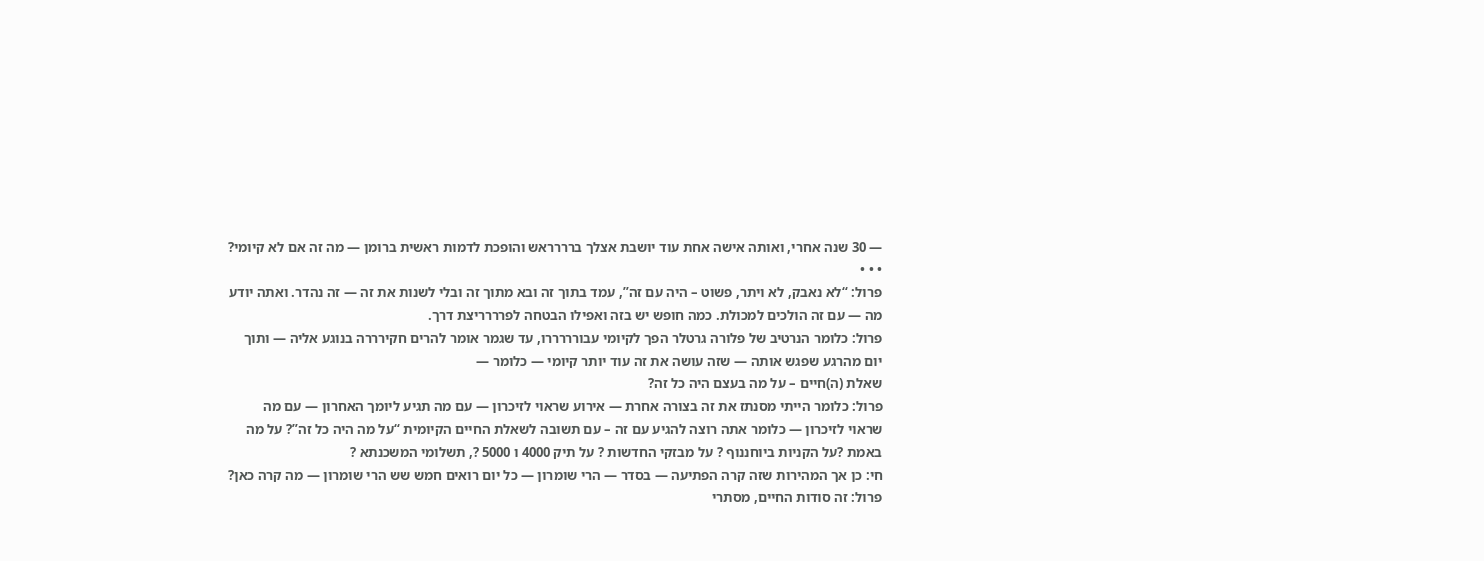— 30 שנה אחרי, ואותה אישה אחת עוד יושבת אצלך ברררראש והופכת לדמות ראשית ברומן — מה זה אם לא קיומי?
• • •
פרול: “לא נאבק, לא ויתר, פשוט – היה עם זה”, עמד בתוך זה ובא מתוך זה ובלי לשנות את זה — זה נהדר. ואתה יודע מה — עם זה הולכים למכולת. כמה חופש יש בזה ואפילו הבטחה לפרררריצת דרך.
פרול: כלומר הנרטיב של פלורה גרטלר הפך לקיומי עבורררררו, עד שגמר אומר להרים חקירררה בנוגע אליה — ותוך יום מהרגע שפגש אותה — שזה עושה את זה עוד יותר קיומי — כלומר —
שאלת (ה)חיים – על מה בעצם היה כל זה?
פרול: כלומר הייתי מסנתז את זה בצורה אחרת — אירוע שראוי לזיכרון — עם מה תגיע ליומך האחרון — עם מה שראוי לזיכרון — כלומר אתה רוצה להגיע עם זה – עם תשובה לשאלת החיים הקיומית “על מה היה כל זה”? על מה באמת ?על הקניות ביוחננוף ? על מבזקי החדשות ? על תיק 4000 ו 5000 ?, תשלומי המשכנתא ?
חי: כן אך המהירות שזה קרה הפתיעה — בסדר — הרי שומרון — כל יום רואים חמש שש הרי שומרון — מה קרה כאן?
פרול: זה סודות החיים, מסתרי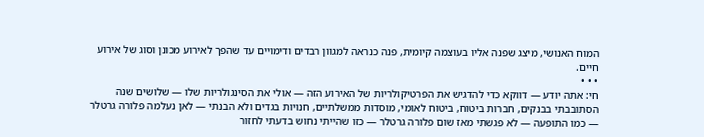המוח האנושי, מיצג שפנה אליו בעוצמה קיומית, פנה כנראה למגוון רבדים ודימויים עד שהפך לאירוע מכונן וסוג של אירוע חיים.
• • •
חי: אתה יודע — דווקא כדי להדגיש את הפרטיקולריות של האירוע הזה — אולי את הסינגולריות שלו — שלושים שנה הסתובבתי בבנקים, חברות ביטוח, ביטוח לאומי, מוסדות ממשלתיים, חנויות בגדים ולא הבנתי — לאן נעלמה פלורה גרטלר — כמו התופעה — לא פגשתי מאז שום פלורה גרטלר — כזו שהייתי נחוש בדעתי לחזור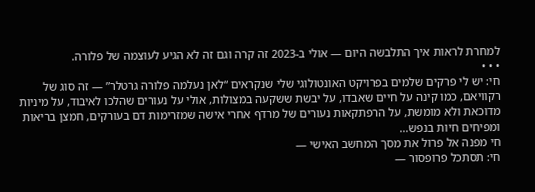למחרת לראות איך התלבשה היום — אולי ב-2023 זה קרה וגם זה לא הגיע לעוצמה של פלורה.
• • •
חי: יש לי פרקים שלמים בפרויקט האונטולוגי שלי שנקראים “לאן נעלמה פלורה גרטלר” — זה סוג של רקוויאם, כמו קינה על חיים שאבדו, על יבשת ששקעה במצולות, אולי על נעורים שהלכו לאיבוד, על מיניות מדוכאת ולא מומשת, על הרפתקאות נעורים של מרדף אחרי אישה שמזרימות דם בעורקים, חמצן בריאות ומפיחים חיות בנפש…
חי מפנה אל פרול את מסך המחשב האישי —
חי: תסתכל פרופסור —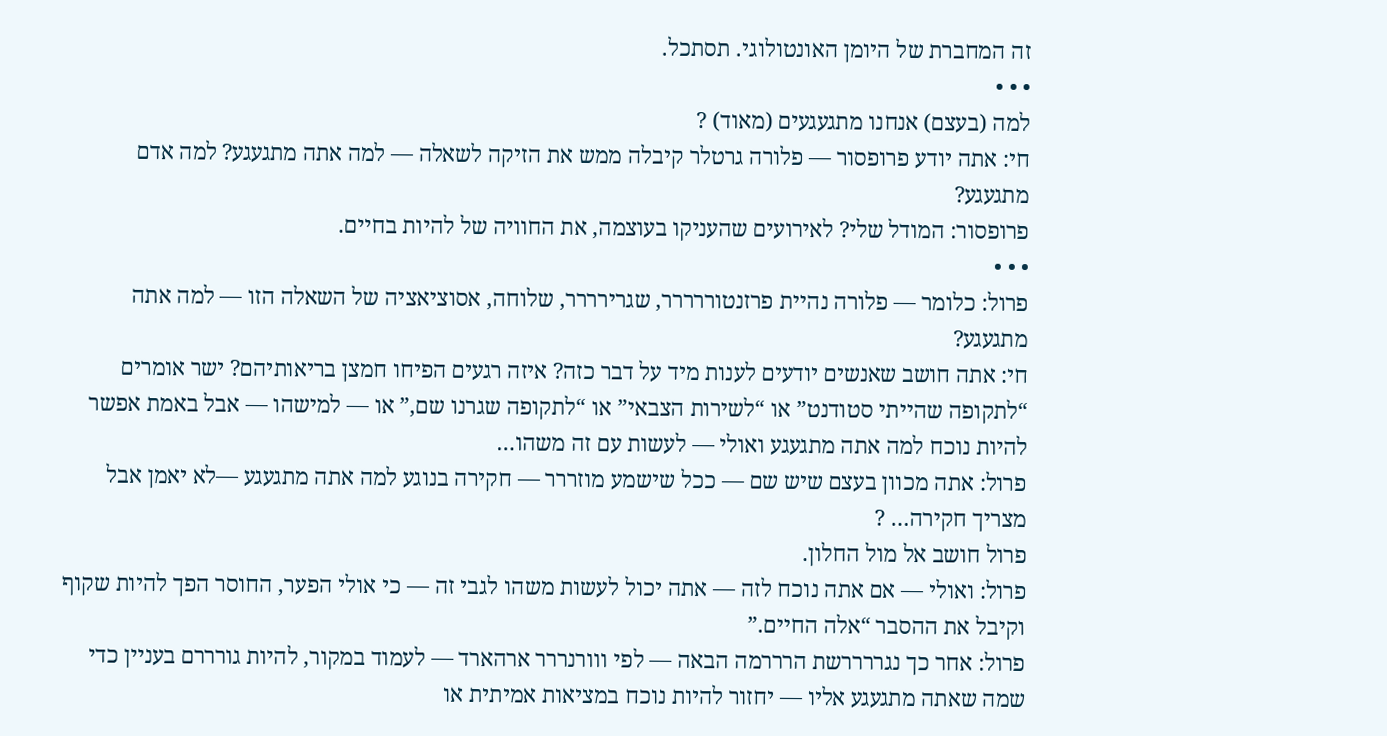זה המחברת של היומן האונטולוגי. תסתכל.
• • •
למה (בעצם) אנחנו מתגעגעים (מאוד) ?
חי: אתה יודע פרופסור — פלורה גרטלר קיבלה ממש את הזיקה לשאלה — למה אתה מתגעגע? למה אדם מתגעגע?
פרופסור: המודל שלי? לאירועים שהעניקו בעוצמה, את החוויה של להיות בחיים.
• • •
פרול: כלומר — פלורה נהיית פרזנטוררררר, שגרירררר, שלוחה, אסוציאציה של השאלה הזו — למה אתה מתגעגע?
חי: אתה חושב שאנשים יודעים לענות מיד על דבר כזה? איזה רגעים הפיחו חמצן בריאותיהם? ישר אומרים “לתקופה שהייתי סטודנט” או “לשירות הצבאי” או “לתקופה שגרנו שם,” או — למישהו — אבל באמת אפשר להיות נוכח למה אתה מתגעגע ואולי — לעשות עם זה משהו…
פרול: אתה מכוון בעצם שיש שם — ככל שישמע מוזררר — חקירה בנוגע למה אתה מתגעגע —לא יאמן אבל מצריך חקירה… ?
פרול חושב אל מול החלון.
פרול: ואולי — אם אתה נוכח לזה — אתה יכול לעשות משהו לגבי זה — כי אולי הפער, החוסר הפך להיות שקוף וקיבל את ההסבר “אלה החיים.”
פרול: אחר כך נגררררשת הרררמה הבאה — לפי ווורנררר ארהארד — לעמוד במקור, להיות גורררם בעניין כדי שמה שאתה מתגעגע אליו — יחזור להיות נוכח במציאות אמיתית או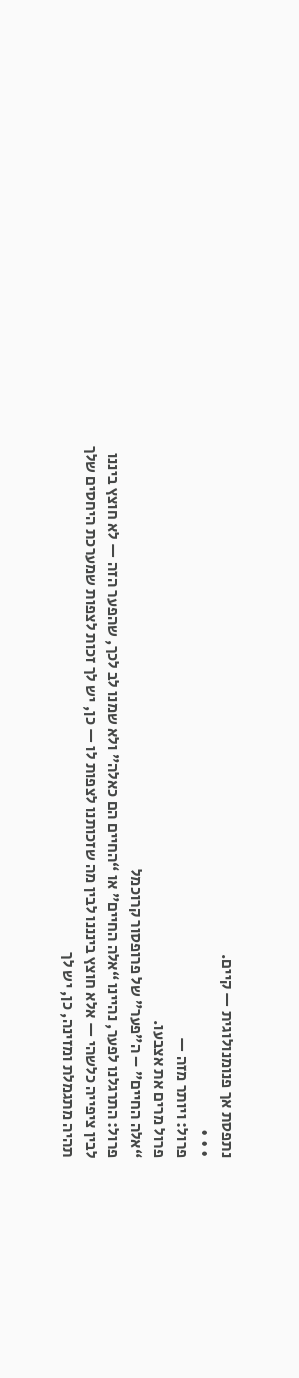נתפסת אך פנומנולוגית — קיים.
• • •
פרול: ויותר מזה —
פרול מרים את אצבעו.
“אלה החיים” – ה”פער” של פרופסור קרוכמל
פרול: התרגלנו לפער, נהיינו “אלה החיים” או “החיים הם כאלה” ולא שמנו לב לכך, שהפער הזה — לא חוצץ ביננו לבין ציפייה כלשהי — אלא חוצץ בינננו לבין מה שזכותנו לצפות לו — כן, יש לך זכות לצפות שמערכת היחסים שלך תהיה מתגמלת ומזינה, כן, יש לך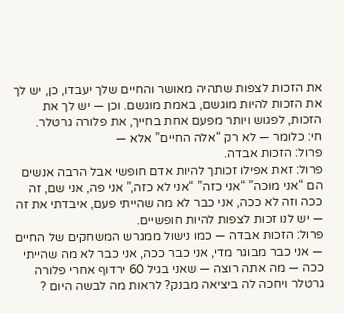את הזכות לצפות שתהיה מאושר והחיים שלך יעבדו, כן, יש לך את הזכות להיות מוגשם, באמת מוגשם. וכן — יש לך את הזכות, לפגוש ויותר מפעם אחת בחייך, את פלורה גרטלר.
חי: כלומר — לא רק “אלה החיים” אלא —
פרול: הזכות אבדה.
פרול: זאת אפילו זכותך להיות אדם חופשי אבל הרבה אנשים הם “אני מוכה” “אני כזה” “אני לא כזה,” אני פה, אני שם, זה ככה וזה לא ככה, אני כבר לא מה שהייתי פעם, איבדתי את זה — יש לנו זכות לצפות להיות חופשיים.
פרול: הזכות אבדה — כמו נישול ממגרש המשחקים של החיים — אני כבר מבוגר מדי, אני כבר ככה, אני כבר לא מה שהייתי ככה — מה אתה רוצה — שאני בגיל 60 ירדוף אחרי פלורה גרטלר ויחכה לה ביציאה מבנק? לראות מה לבשה היום ?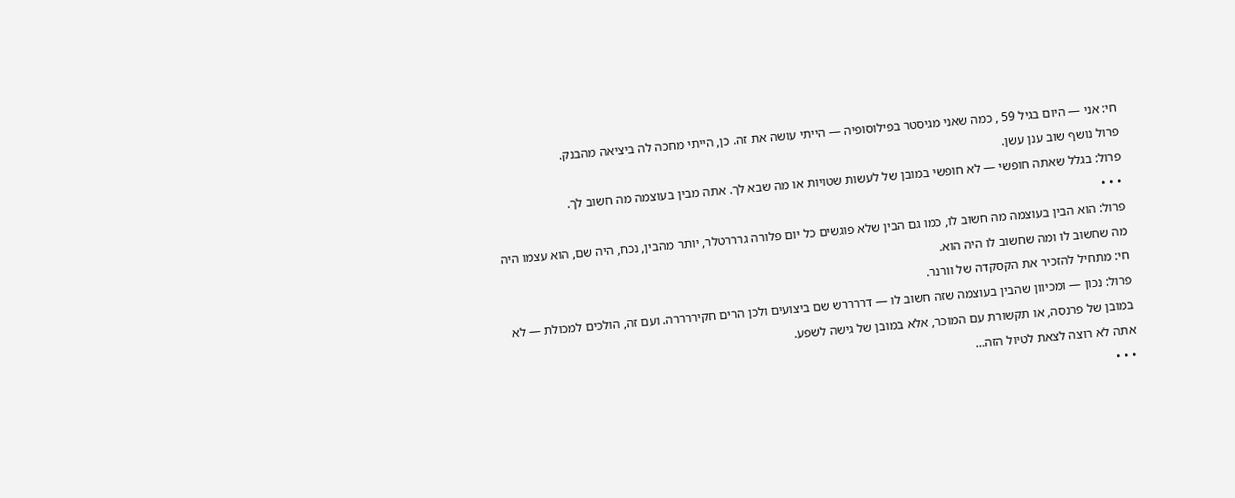חי: אני — היום בגיל 59 , כמה שאני מגיסטר בפילוסופיה — הייתי עושה את זה. כן, הייתי מחכה לה ביציאה מהבנק.
פרול נושף שוב ענן עשן.
פרול: בגלל שאתה חופשי — לא חופשי במובן של לעשות שטויות או מה שבא לך. אתה מבין בעוצמה מה חשוב לך.
• • •
פרול: הוא הבין בעוצמה מה חשוב לו, כמו גם הבין שלא פוגשים כל יום פלורה גרררטלר, יותר מהבין, נכח, היה שם, הוא עצמו היה מה שחשוב לו ומה שחשוב לו היה הוא.
חי: מתחיל להזכיר את הקסקדה של וורנר.
פרול: נכון — ומכיוון שהבין בעוצמה שזה חשוב לו — דררררש שם ביצועים ולכן הרים חקיררררה. ועם זה, הולכים למכולת — לא במובן של פרנסה, או תקשורת עם המוכר, אלא במובן של גישה לשפע.
אתה לא רוצה לצאת לטיול הזה…
• • •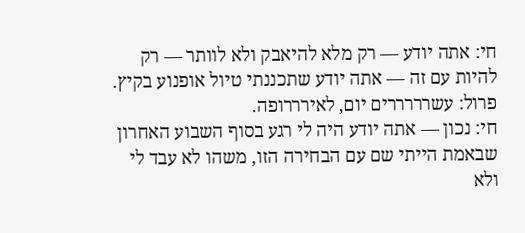חי: אתה יודע — רק מלא להיאבק ולא לוותר — רק להיות עם זה — אתה יודע שתכננתי טיול אופנוע בקיץ.
פרול: עשרררררים יום, לאירררופה.
חי: נכון — אתה יודע היה לי רגע בסוף השבוע האחרון שבאמת הייתי שם עם הבחירה הזו, משהו לא עבד לי ולא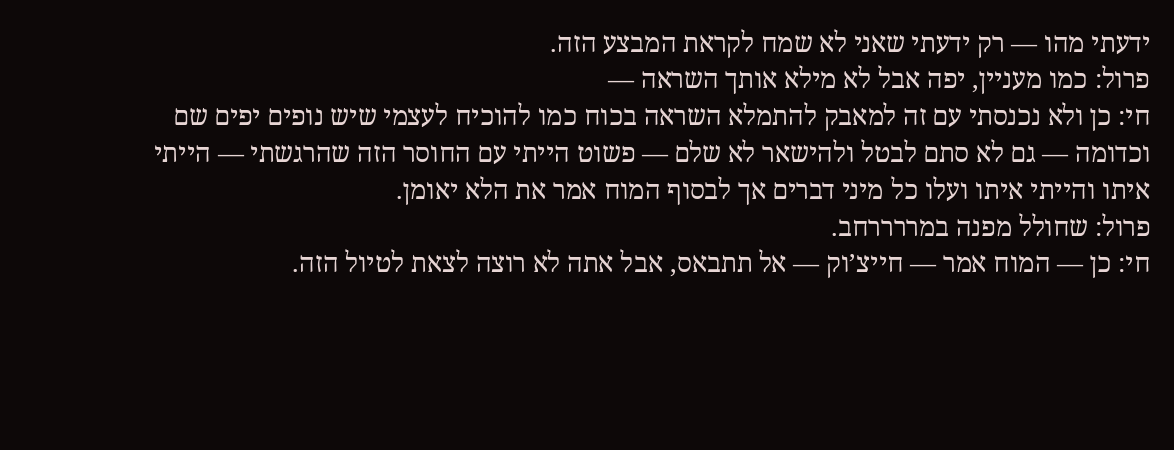ידעתי מהו — רק ידעתי שאני לא שמח לקראת המבצע הזה.
פרול: כמו מעניין, יפה אבל לא מילא אותך השראה —
חי: כן ולא נכנסתי עם זה למאבק להתמלא השראה בכוח כמו להוכיח לעצמי שיש נופים יפים שם וכדומה — גם לא סתם לבטל ולהישאר לא שלם — פשוט הייתי עם החוסר הזה שהרגשתי — הייתי איתו והייתי איתו ועלו כל מיני דברים אך לבסוף המוח אמר את הלא יאומן.
פרול: שחולל מפנה במררררחב.
חי: כן — המוח אמר — חייצ’וק — אל תתבאס, אבל אתה לא רוצה לצאת לטיול הזה.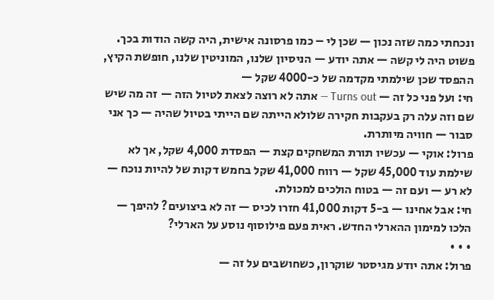ונכחתי כמה שזה נכון — שכן לי – כמו פרסונה אישית, היה קשה הודות בכך. פשוט היה לי קשה — אתה יודע — הניסיון שלנו, המוניטין שלנו, חופשת הקיץ, ההפסד שכן שילמתי מקדמה של כ-4000 שקל —
חי: ועל פני כל זה — Turns out — אתה לא רוצה לצאת לטיול הזה — זה מה שיש שם וזה עלה רק בעקבות חקירה שלולא הייתה שם הייתי בטיול שהיה — כך אני סבור — חוויה מיותרת.
פרול: אוקי — עכשיו תורת המשחקים קצת — הפסדת 4,000 שקל, אך לא שילמת עוד 45,000 שקל — רווח 41,000 שקל בחמש דקות של להיות נוכח — לא רע — ועם זה — בטוח הולכים למכולת.
חי: אבל אחינו — ב-5 דקות 41,000 חזרו לכיס — זה לא ביצועים? להיפך — הלכו למימון ההארלי החדש. ראית פעם פילוסוף נוסע על הארלי?
• • •
פרול: אתה יודע מגיסטר שוקרון, כשחושבים על זה —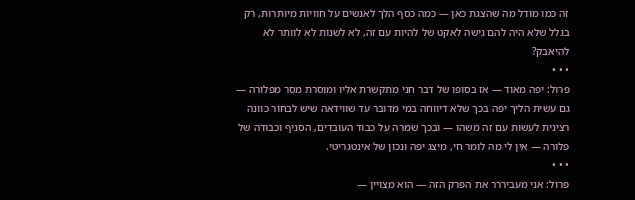זה כמו מודל מה שהצגת כאן — כמה כסף הלך לאנשים על חוויות מיותרות, רק בגלל שלא היה להם גישה לאקט של להיות עם זה, לא לשנות לא לוותר לא להיאבק?
• • •
פרול: יפה מאוד — אז בסופו של דבר חני מתקשרת אליו ומוסרת מסר מפלורה — גם עשית הליך יפה בכך שלא דיווחה במי מדובר עד שווידאה שיש לבחור כוונה רצינית לעשות עם זה משהו — ובכך שמרה על כבוד העובדים, הסניף וכבודה של פלורה — אין לי מה לומר חי, מיצג יפה ונכון של אינטגריטי.
• • •
פרול: אני מעביררר את הפרק הזה — הוא מצויין —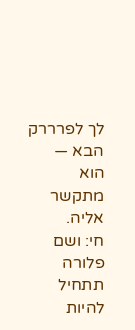לך לפרררק הבא — הוא מתקשר אליה.
חי: ושם פלורה תתחיל להיות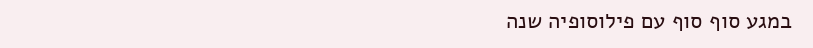במגע סוף סוף עם פילוסופיה שנה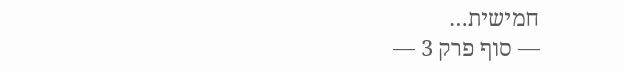חמישית…
— סוף פרק 3 —